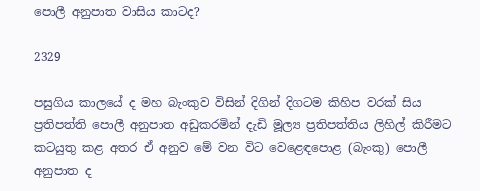පොලී අනුපාත වාසිය කාටද?

2329

පසුගිය කාලයේ ද මහ බැංකුව විසින් දිගින් දිගටම කිහිප වරක් සිය ප්‍රතිපත්ති පොලී අනුපාත අඩුකරමින් දැඩි මූල්‍ය ප්‍රතිපත්තිය ලිහිල් කිරීමට කටයුතු කළ අතර ඒ අනුව මේ වන විට වෙළෙඳපොළ (බැංකු) පොලී අනුපාත ද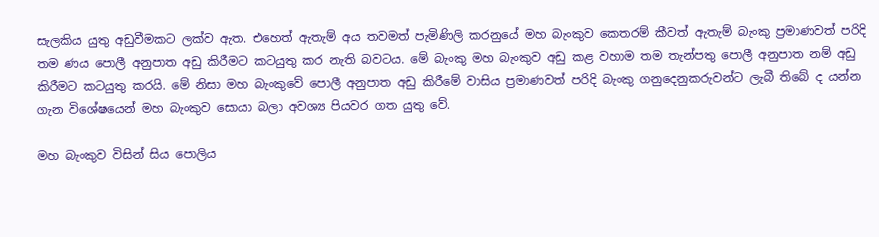සැලකිය යුතු අඩුවීමකට ලක්ව ඇත. එහෙත් ඇතැම් අය තවමත් පැමිණිලි කරනුයේ මහ බැංකුව කෙතරම් කීවත් ඇතැම් බැංකු ප්‍රමාණවත් පරිදි තම ණය පොලී අනුපාත අඩු කිරීමට කටයුතු කර නැති බවටය. මේ බැංකු මහ බැංකුව අඩු කළ වහාම තම තැන්පතු පොලී අනුපාත නම් අඩු කිරීමට කටයුතු කරයි. මේ නිසා මහ බැංකුවේ පොලී අනුපාත අඩු කිරීමේ වාසිය ප්‍රමාණවත් පරිදි බැංකු ගනුදෙනුකරුවන්ට ලැබී තිබේ ද යන්න ගැන විශේෂයෙන් මහ බැංකුව සොයා බලා අවශ්‍ය පියවර ගත යුතු වේ.

මහ බැංකුව විසින් සිය පොලිය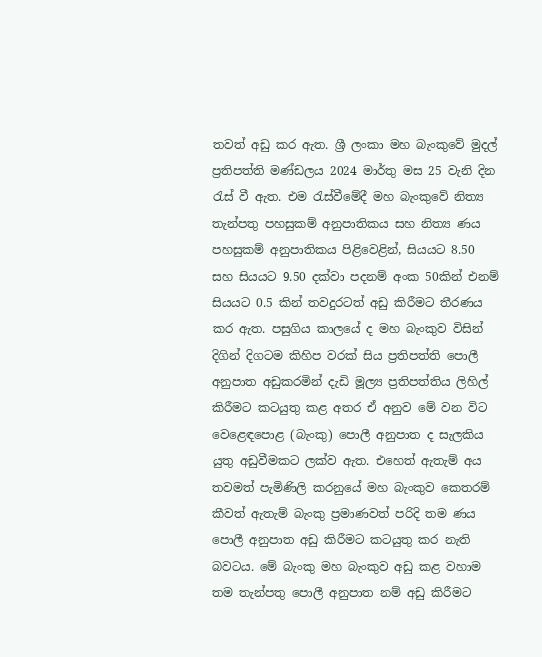තවත් අඩු කර ඇත. ශ්‍රී ලංකා මහ බැංකුවේ මුදල් ප්‍රතිපත්ති මණ්ඩලය 2024 මාර්තු මස 25 වැනි දින රැස් වී ඇත. එම රැස්වීමේදී මහ බැංකුවේ නිත්‍ය තැන්පතු පහසුකම් අනුපාතිකය සහ නිත්‍ය ණය පහසුකම් අනුපාතිකය පිළිවෙළින්, සියයට 8.50 සහ සියයට 9.50 දක්වා පදනම් අංක 50කින් එනම් සියයට 0.5 කින් තවදුරටත් අඩු කිරීමට තීරණය කර ඇත. පසුගිය කාලයේ ද මහ බැංකුව විසින් දිගින් දිගටම කිහිප වරක් සිය ප්‍රතිපත්ති පොලී අනුපාත අඩුකරමින් දැඩි මූල්‍ය ප්‍රතිපත්තිය ලිහිල් කිරීමට කටයුතු කළ අතර ඒ අනුව මේ වන විට වෙළෙඳපොළ (බැංකු) පොලී අනුපාත ද සැලකිය යුතු අඩුවීමකට ලක්ව ඇත. එහෙත් ඇතැම් අය තවමත් පැමිණිලි කරනුයේ මහ බැංකුව කෙතරම් කීවත් ඇතැම් බැංකු ප්‍රමාණවත් පරිදි තම ණය පොලී අනුපාත අඩු කිරීමට කටයුතු කර නැති බවටය. මේ බැංකු මහ බැංකුව අඩු කළ වහාම තම තැන්පතු පොලී අනුපාත නම් අඩු කිරීමට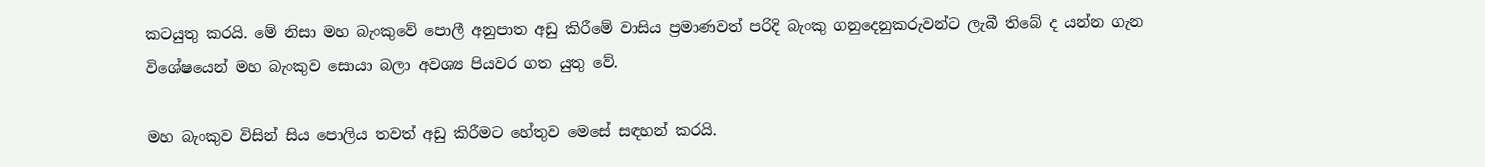කටයුතු කරයි. මේ නිසා මහ බැංකුවේ පොලී අනුපාත අඩු කිරීමේ වාසිය ප්‍රමාණවත් පරිදි බැංකු ගනුදෙනුකරුවන්ට ලැබී තිබේ ද යන්න ගැන විශේෂයෙන් මහ බැංකුව සොයා බලා අවශ්‍ය පියවර ගත යුතු වේ.

මහ බැංකුව විසින් සිය පොලිය තවත් අඩු කිරීමට හේතුව මෙසේ සඳහන් කරයි.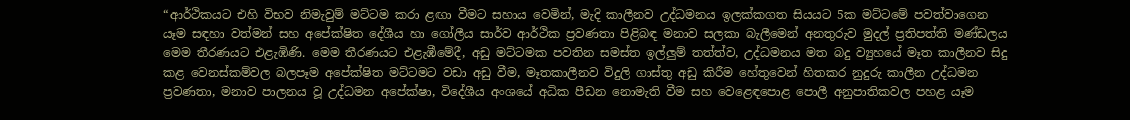“ආර්ථිකයට එහි විභව නිමැවුම් මට්ටම කරා ළඟා වීමට සහාය වෙමින්, මැදි කාලීනව උද්ධමනය ඉලක්කගත සියයට 5ක මට්ටමේ පවත්වාගෙන යෑම සඳහා වත්මන් සහ අපේක්ෂිත දේශීය හා ගෝලීය සාර්ව ආර්ථික ප්‍රවණතා පිළිබඳ මනාව සලකා බැලීමෙන් අනතුරුව මුදල් ප්‍රතිපත්ති මණ්ඩලය මෙම තීරණයට එළැඹිණි. මෙම තීරණයට එළැඹීමේදී, අඩු මට්ටමක පවතින සමස්ත ඉල්ලුම් තත්ත්ව, උද්ධමනය මත බදු ව්‍යුහයේ මෑත කාලීනව සිදු කළ වෙනස්කම්වල බලපෑම අපේක්ෂිත මට්ටමට වඩා අඩු වීම, මෑතකාලීනව විදුලි ගාස්තු අඩු කිරීම හේතුවෙන් හිතකර නුදුරු කාලීන උද්ධමන ප්‍රවණතා, මනාව පාලනය වූ උද්ධමන අපේක්ෂා, විදේශීය අංශයේ අධික පීඩන නොමැති වීම සහ වෙළෙඳපොළ පොලී අනුපාතිකවල පහළ යෑම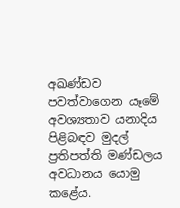අඛණ්ඩව පවත්වාගෙන යෑමේ අවශ්‍යතාව යනාදිය පිළිබඳව මුදල් ප්‍රතිපත්ති මණ්ඩලය අවධානය යොමු කළේය.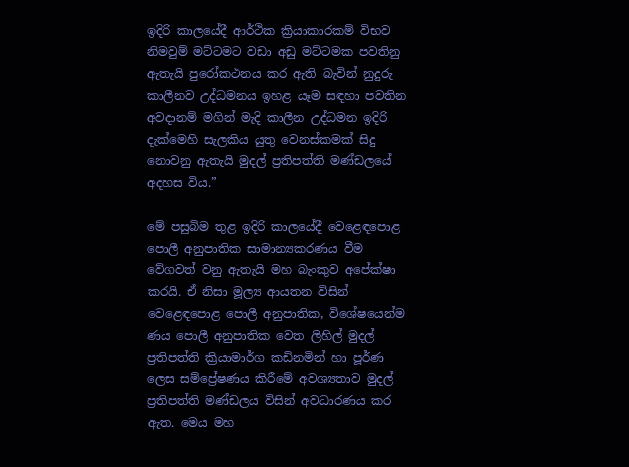ඉදිරි කාලයේදී ආර්ථික ක්‍රියාකාරකම් විභව නිමවුම් මට්ටමට වඩා අඩු මට්ටමක පවතිනු ඇතැයි පුරෝකථනය කර ඇති බැවින් නුදුරු කාලීනව උද්ධමනය ඉහළ යෑම සඳහා පවතින අවදානම් මගින් මැදි කාලීන උද්ධමන ඉදිරි දැක්මෙහි සැලකිය යුතු වෙනස්කමක් සිදු නොවනු ඇතැයි මුදල් ප්‍රතිපත්ති මණ්ඩලයේ අදහස විය.”

මේ පසුබිම තුළ ඉදිරි කාලයේදී වෙළෙඳපොළ පොලී අනුපාතික සාමාන්‍යකරණය වීම වේගවත් වනු ඇතැයි මහ බැංකුව අපේක්ෂා කරයි. ඒ නිසා මූල්‍ය ආයතන විසින් වෙළෙඳපොළ පොලී අනුපාතික, විශේෂයෙන්ම ණය පොලී අනුපාතික වෙත ලිහිල් මුදල් ප්‍රතිපත්ති ක්‍රියාමාර්ග කඩිනමින් හා පූර්ණ ලෙස සම්ප්‍රේෂණය කිරීමේ අවශ්‍යතාව මුදල් ප්‍රතිපත්ති මණ්ඩලය විසින් අවධාරණය කර ඇත. මෙය මහ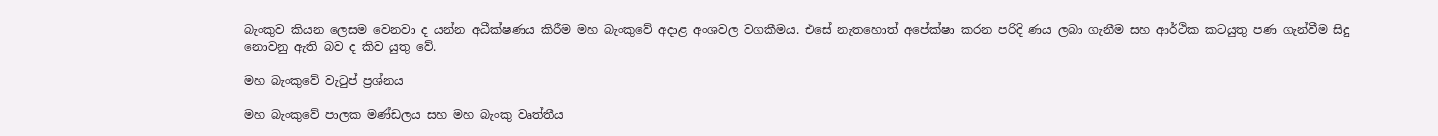බැංකුව කියන ලෙසම වෙනවා ද යන්න අධීක්ෂණය කිරීම මහ බැංකුවේ අදාළ අංශවල වගකීමය. එසේ නැතහොත් අපේක්ෂා කරන පරිදි ණය ලබා ගැනීම සහ ආර්ථික කටයුතු පණ ගැන්වීම සිදු නොවනු ඇති බව ද කිව යුතු වේ.

මහ බැංකුවේ වැටුප් ප්‍රශ්නය

මහ බැංකුවේ පාලක මණ්ඩලය සහ මහ බැංකු වෘත්තීය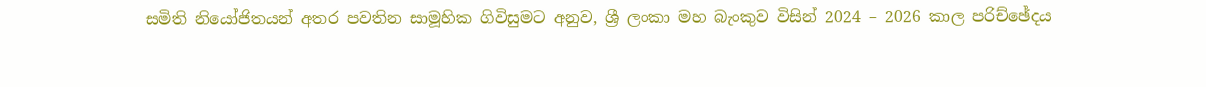සමිති නියෝජිතයන් අතර පවතින සාමූහික ගිවිසුමට අනුව, ශ්‍රී ලංකා මහ බැංකුව විසින් 2024 – 2026 කාල පරිච්ඡේදය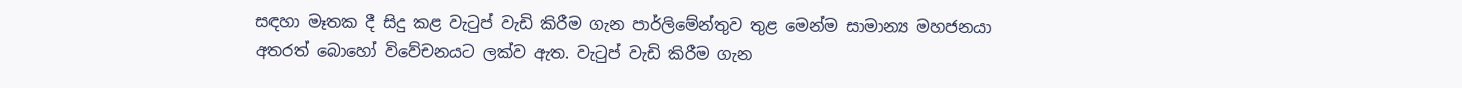සඳහා මෑතක දී සිදු කළ වැටුප් වැඩි කිරීම ගැන පාර්ලිමේන්තුව තුළ මෙන්ම සාමාන්‍ය මහජනයා අතරත් බොහෝ විවේචනයට ලක්ව ඇත. වැටුප් වැඩි කිරීම ගැන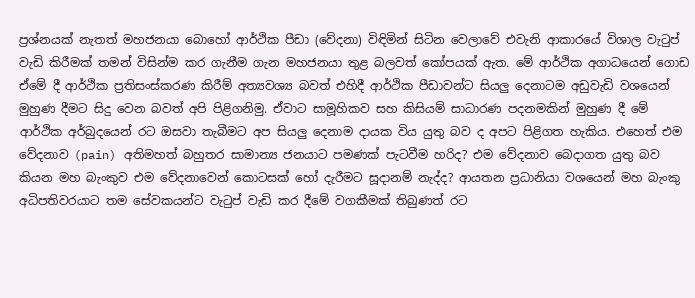ප්‍රශ්නයක් නැතත් මහජනයා බොහෝ ආර්ථික පීඩා (වේදනා) විඳිමින් සිටින වෙලාවේ එවැනි ආකාරයේ විශාල වැටුප් වැඩි කිරීමක් තමන් විසින්ම කර ගැනීම ගැන මහජනයා තුළ බලවත් කෝපයක් ඇත. මේ ආර්ථික අගාධයෙන් ගොඩ ඒමේ දී ආර්ථික ප්‍රතිසංස්කරණ කිරීම් අත්‍යවශ්‍ය බවත් එහිදී ආර්ථික පීඩාවන්ට සියලු දෙනාටම අඩුවැඩි වශයෙන් මුහුණ දීමට සිදු වෙන බවත් අපි පිළිගනිමු. ඒවාට සාමූහිකව සහ කිසියම් සාධාරණ පදනමකින් මුහුණ දී මේ ආර්ථික අර්බුදයෙන් රට ඔසවා තැබීමට අප සියලු දෙනාම දායක විය යුතු බව ද අපට පිළිගත හැකිය. එහෙත් එම වේදනාව (pain) අතිමහත් බහුතර සාමාන්‍ය ජනයාට පමණක් පැටවීම හරිද? එම වේදනාව බෙදාගත යුතු බව කියන මහ බැංකුව එම වේදනාවෙන් කොටසක් හෝ දැරීමට සූදානම් නැද්ද? ආයතන ප්‍රධානියා වශයෙන් මහ බැංකු අධිපතිවරයාට තම සේවකයන්ට වැටුප් වැඩි කර දීමේ වගකීමක් තිබුණත් රට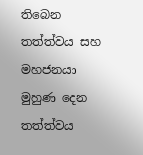තිබෙන තත්ත්වය සහ මහජනයා මුහුණ දෙන තත්ත්වය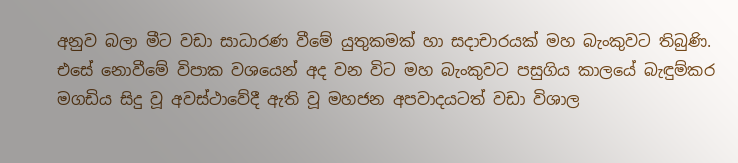අනුව බලා මීට වඩා සාධාරණ වීමේ යුතුකමක් හා සදාචාරයක් මහ බැංකුවට තිබුණි. එසේ නොවීමේ විපාක වශයෙන් අද වන විට මහ බැංකුවට පසුගිය කාලයේ බැඳුම්කර මගඩිය සිදු වූ අවස්ථාවේදී ඇති වූ මහජන අපවාදයටත් වඩා විශාල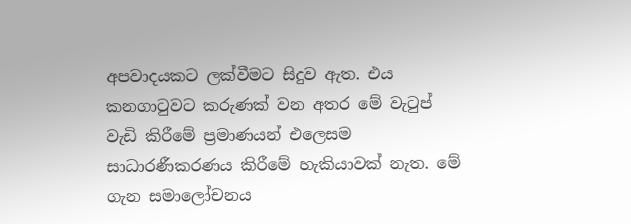අපවාදයකට ලක්වීමට සිදුව ඇත. එය කනගාටුවට කරුණක් වන අතර මේ වැටුප් වැඩි කිරීමේ ප්‍රමාණයන් එලෙසම සාධාරණීකරණය කිරීමේ හැකියාවක් නැත. මේ ගැන සමාලෝචනය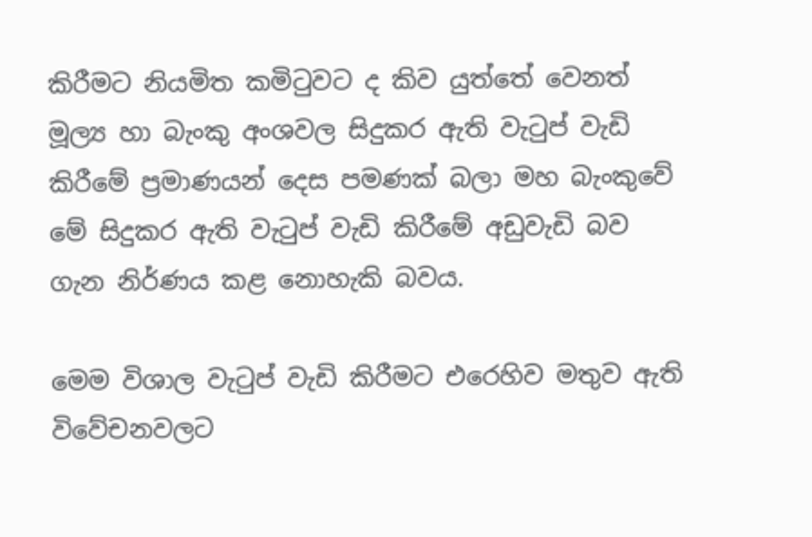කිරීමට නියමිත කමිටුවට ද කිව යුත්තේ වෙනත් මූල්‍ය හා බැංකු අංශවල සිදුකර ඇති වැටුප් වැඩි කිරීමේ ප්‍රමාණයන් දෙස පමණක් බලා මහ බැංකුවේ මේ සිදුකර ඇති වැටුප් වැඩි කිරීමේ අඩුවැඩි බව ගැන නිර්ණය කළ නොහැකි බවය.

මෙම විශාල වැටුප් වැඩි කිරීමට එරෙහිව මතුව ඇති විවේචනවලට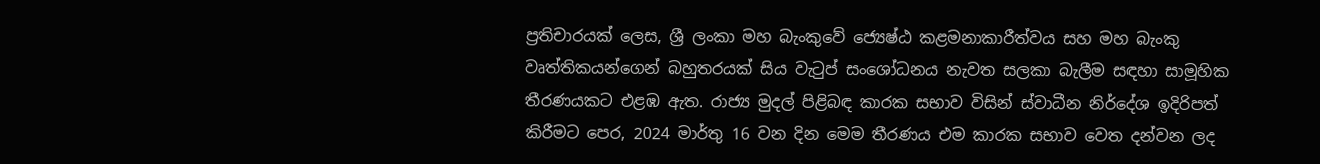ප්‍රතිචාරයක් ලෙස, ශ්‍රී ලංකා මහ බැංකුවේ ජ්‍යෙෂ්ඨ කළමනාකාරීත්වය සහ මහ බැංකු වෘත්තිකයන්ගෙන් බහුතරයක් සිය වැටුප් සංශෝධනය නැවත සලකා බැලීම සඳහා සාමූහික තීරණයකට එළඹ ඇත. රාජ්‍ය මුදල් පිළිබඳ කාරක සභාව විසින් ස්වාධීන නිර්දේශ ඉදිරිපත් කිරීමට පෙර, 2024 මාර්තු 16 වන දින මෙම තීරණය එම කාරක සභාව වෙත දන්වන ලද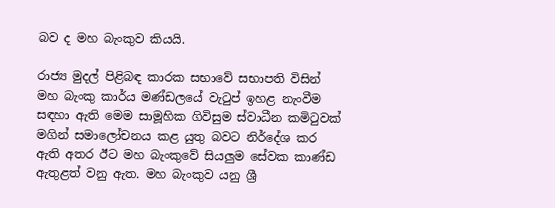බව ද මහ බැංකුව කියයි.

රාජ්‍ය මුදල් පිළිබඳ කාරක සභාවේ සභාපති විසින් මහ බැංකු කාර්ය මණ්ඩලයේ වැටුප් ඉහළ නැංවීම සඳහා ඇති මෙම සාමූහික ගිවිසුම ස්වාධීන කමිටුවක් මගින් සමාලෝචනය කළ යුතු බවට නිර්දේශ කර ඇති අතර ඊට මහ බැංකුවේ සියලුම සේවක කාණ්ඩ ඇතුළත් වනු ඇත. මහ බැංකුව යනු ශ්‍රී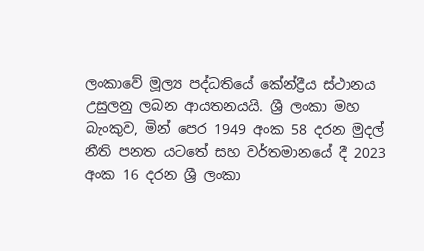ලංකාවේ මූල්‍ය පද්ධතියේ කේන්ද්‍රීය ස්ථානය උසුලනු ලබන ආයතනයයි. ශ්‍රී ලංකා මහ බැංකුව, මින් පෙර 1949 අංක 58 දරන මුදල් නීති පනත යටතේ සහ වර්තමානයේ දී 2023 අංක 16 දරන ශ්‍රී ලංකා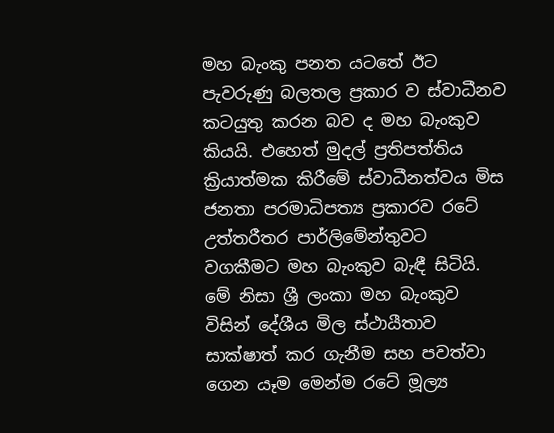මහ බැංකු පනත යටතේ ඊට පැවරුණු බලතල ප්‍රකාර ව ස්වාධීනව කටයුතු කරන බව ද මහ බැංකුව කියයි. එහෙත් මුදල් ප්‍රතිපත්තිය ක්‍රියාත්මක කිරීමේ ස්වාධීනත්වය මිස ජනතා පරමාධිපත්‍ය ප්‍රකාරව රටේ උත්තරීතර පාර්ලිමේන්තුවට වගකීමට මහ බැංකුව බැඳී සිටියි. මේ නිසා ශ්‍රී ලංකා මහ බැංකුව විසින් දේශීය මිල ස්ථායීතාව සාක්ෂාත් කර ගැනීම සහ පවත්වා ගෙන යෑම මෙන්ම රටේ මූල්‍ය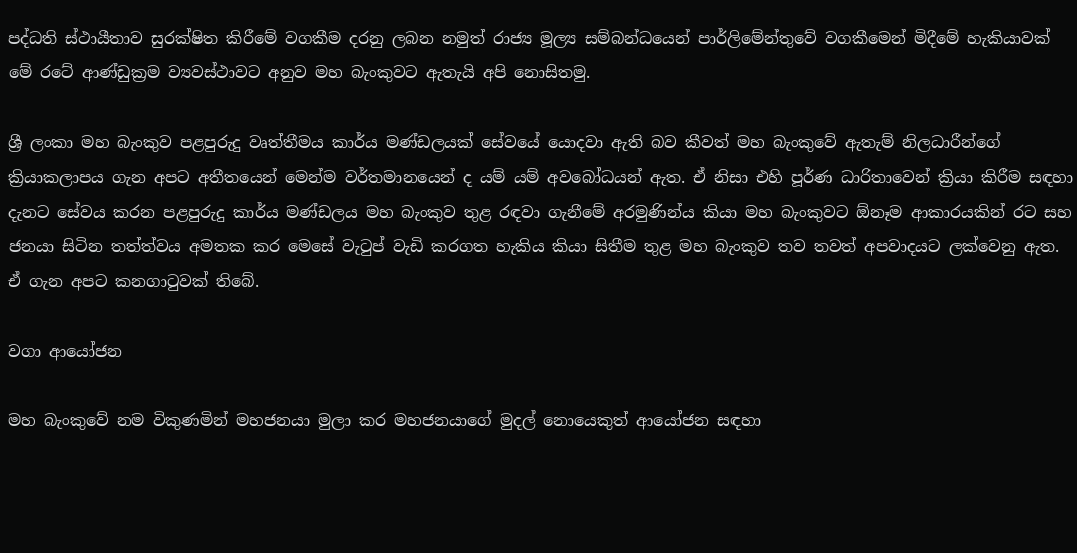පද්ධති ස්ථායීතාව සුරක්ෂිත කිරීමේ වගකීම දරනු ලබන නමුත් රාජ්‍ය මූල්‍ය සම්බන්ධයෙන් පාර්ලිමේන්තුවේ වගකීමෙන් මිදීමේ හැකියාවක් මේ රටේ ආණ්ඩුක්‍රම ව්‍යවස්ථාවට අනුව මහ බැංකුවට ඇතැයි අපි නොසිතමු.

ශ්‍රී ලංකා මහ බැංකුව පළපුරුදු වෘත්තීමය කාර්ය මණ්ඩලයක් සේවයේ යොදවා ඇති බව කීවත් මහ බැංකුවේ ඇතැම් නිලධාරීන්ගේ ක්‍රියාකලාපය ගැන අපට අතීතයෙන් මෙන්ම වර්තමානයෙන් ද යම් යම් අවබෝධයන් ඇත. ඒ නිසා එහි පූර්ණ ධාරිතාවෙන් ක්‍රියා කිරීම සඳහා දැනට සේවය කරන පළපුරුදු කාර්ය මණ්ඩලය මහ බැංකුව තුළ රඳවා ගැනීමේ අරමුණින්ය කියා මහ බැංකුවට ඕනෑම ආකාරයකින් රට සහ ජනයා සිටින තත්ත්වය අමතක කර මෙසේ වැටුප් වැඩි කරගත හැකිය කියා සිතීම තුළ මහ බැංකුව තව තවත් අපවාදයට ලක්වෙනු ඇත. ඒ ගැන අපට කනගාටුවක් තිබේ.

වගා ආයෝජන

මහ බැංකුවේ නම විකුණමින් මහජනයා මුලා කර මහජනයාගේ මුදල් නොයෙකුත් ආයෝජන සඳහා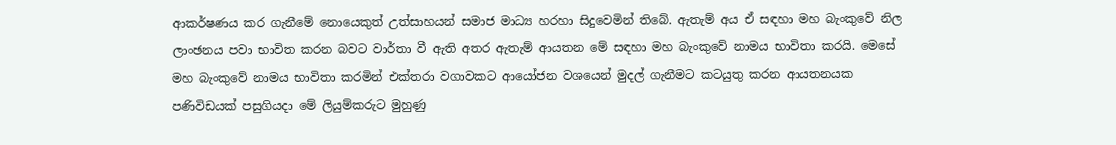ආකර්ෂණය කර ගැනීමේ නොයෙකුත් උත්සාහයන් සමාජ මාධ්‍ය හරහා සිදුවෙමින් තිබේ. ඇතැම් අය ඒ සඳහා මහ බැංකුවේ නිල ලාංඡනය පවා භාවිත කරන බවට වාර්තා වී ඇති අතර ඇතැම් ආයතන මේ සඳහා මහ බැංකුවේ නාමය භාවිතා කරයි. මෙසේ මහ බැංකුවේ නාමය භාවිතා කරමින් එක්තරා වගාවකට ආයෝජන වශයෙන් මුදල් ගැනීමට කටයුතු කරන ආයතනයක පණිවිඩයක් පසුගියදා මේ ලියුම්කරුට මුහුණු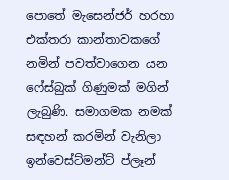පොතේ මැසෙන්ජර් හරහා එක්තරා කාන්තාවකගේ නමින් පවත්වාගෙන යන ෆේස්බුක් ගිණුමක් මගින් ලැබුණි. සමාගමක නමක් සඳහන් කරමින් වැනිලා ඉන්වෙස්ට්මන්ට් ප්ලෑන්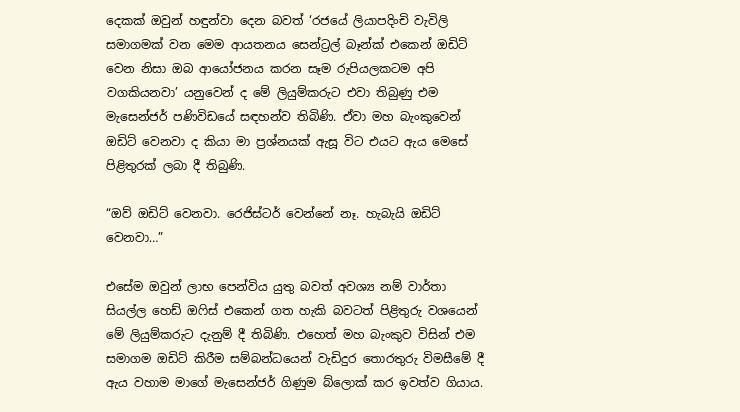දෙකක් ඔවුන් හඳුන්වා දෙන බවත් ‘රජයේ ලියාපදිංචි වැවිලි සමාගමක් වන මෙම ආයතනය සෙන්ට්‍රල් බෑන්ක් එකෙන් ඔඩිට් වෙන නිසා ඔබ ආයෝජනය කරන සෑම රුපියලකටම අපි වගකියනවා’ යනුවෙන් ද මේ ලියුම්කරුට එවා තිබුණු එම මැසෙන්ජර් පණිවිඩයේ සඳහන්ව තිබිණි. ඒවා මහ බැංකුවෙන් ඔඩිට් වෙනවා ද කියා මා ප්‍රශ්නයක් ඇසූ විට එයට ඇය මෙසේ පිළිතුරක් ලබා දී තිබුණි.

“ඔව් ඔඩිට් වෙනවා. රෙජිස්ටර් වෙන්නේ නෑ. හැබැයි ඔඩිට් වෙනවා…”

එසේම ඔවුන් ලාභ පෙන්විය යුතු බවත් අවශ්‍ය නම් වාර්තා සියල්ල හෙඩ් ඔෆිස් එකෙන් ගත හැකි බවටත් පිළිතුරු වශයෙන් මේ ලියුම්කරුට දැනුම් දී තිබිණි. එහෙත් මහ බැංකුව විසින් එම සමාගම ඔඩිට් කිරීම සම්බන්ධයෙන් වැඩිදුර තොරතුරු විමසීමේ දී ඇය වහාම මාගේ මැසෙන්ජර් ගිණුම බ්ලොක් කර ඉවත්ව ගියාය.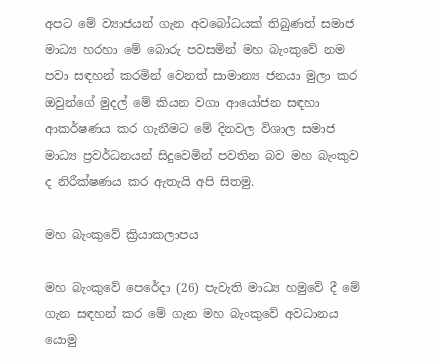අපට මේ ව්‍යාජයන් ගැන අවබෝධයක් තිබුණත් සමාජ මාධ්‍ය හරහා මේ බොරු පවසමින් මහ බැංකුවේ නම පවා සඳහන් කරමින් වෙනත් සාමාන්‍ය ජනයා මුලා කර ඔවුන්ගේ මුදල් මේ කියන වගා ආයෝජන සඳහා ආකර්ෂණය කර ගැනීමට මේ දිනවල විශාල සමාජ මාධ්‍ය ප්‍රවර්ධනයන් සිදුවෙමින් පවතින බව මහ බැංකුව ද නිරීක්ෂණය කර ඇතැයි අපි සිතමු.

මහ බැංකුවේ ක්‍රියාකලාපය

මහ බැංකුවේ පෙරේදා (26) පැවැති මාධ්‍ය හමුවේ දී මේ ගැන සඳහන් කර මේ ගැන මහ බැංකුවේ අවධානය යොමු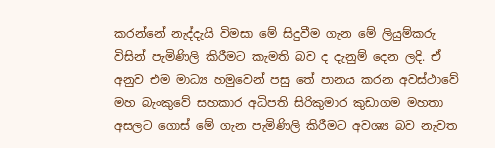කරන්නේ නැද්දැයි විමසා මේ සිදුවීම ගැන මේ ලියුම්කරු විසින් පැමිණිලි කිරීමට කැමති බව ද දැනුම් දෙන ලදි. ඒ අනුව එම මාධ්‍ය හමුවෙන් පසු තේ පානය කරන අවස්ථාවේ මහ බැංකුවේ සහකාර අධිපති සිරිකුමාර කුඩාගම මහතා අසලට ගොස් මේ ගැන පැමිණිලි කිරීමට අවශ්‍ය බව නැවත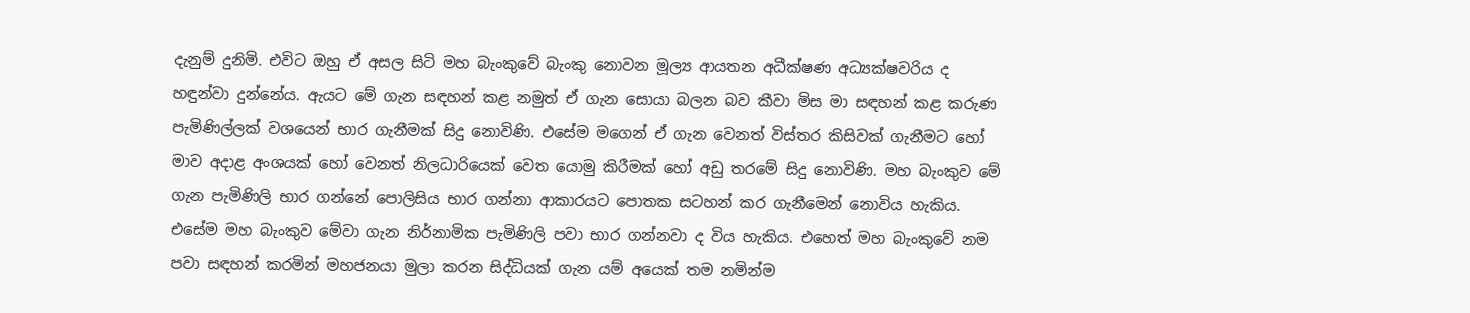දැනුම් දුනිමි. එවිට ඔහු ඒ අසල සිටි මහ බැංකුවේ බැංකු නොවන මූල්‍ය ආයතන අධීක්ෂණ අධ්‍යක්ෂවරිය ද හඳුන්වා දුන්නේය. ඇයට මේ ගැන සඳහන් කළ නමුත් ඒ ගැන සොයා බලන බව කීවා මිස මා සඳහන් කළ කරුණ පැමිණිල්ලක් වශයෙන් භාර ගැනීමක් සිදු නොවිණි. එසේම මගෙන් ඒ ගැන වෙනත් විස්තර කිසිවක් ගැනීමට හෝ මාව අදාළ අංශයක් හෝ වෙනත් නිලධාරියෙක් වෙත යොමු කිරීමක් හෝ අඩු තරමේ සිදු නොවිණි. මහ බැංකුව මේ ගැන පැමිණිලි භාර ගන්නේ පොලිසිය භාර ගන්නා ආකාරයට පොතක සටහන් කර ගැනීමෙන් නොවිය හැකිය. එසේම මහ බැංකුව මේවා ගැන නිර්නාමික පැමිණිලි පවා භාර ගන්නවා ද විය හැකිය. එහෙත් මහ බැංකුවේ නම පවා සඳහන් කරමින් මහජනයා මුලා කරන සිද්ධියක් ගැන යම් අයෙක් තම නමින්ම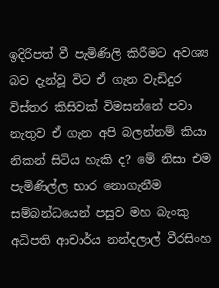ඉදිරිපත් වී පැමිණිලි කිරීමට අවශ්‍ය බව දැන්වූ විට ඒ ගැන වැඩිදුර විස්තර කිසිවක් විමසන්නේ පවා නැතුව ඒ ගැන අපි බලන්නම් කියා නිකන් සිටිය හැකි ද? මේ නිසා එම පැමිණිල්ල භාර නොගැනීම සම්බන්ධයෙන් පසුව මහ බැංකු අධිපති ආචාර්ය නන්දලාල් වීරසිංහ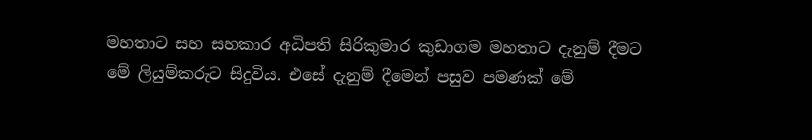මහතාට සහ සහකාර අධිපති සිරිකුමාර කුඩාගම මහතාට දැනුම් දීමට මේ ලියුම්කරුට සිදුවිය. එසේ දැනුම් දීමෙන් පසුව පමණක් මේ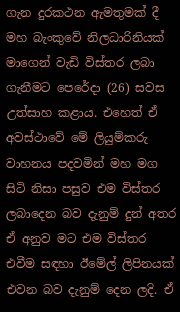ගැන දුරකථන ඇමතුමක් දී මහ බැංකුවේ නිලධාරිනියක් මාගෙන් වැඩි විස්තර ලබා ගැනීමට පෙරේදා (26) සවස උත්සාහ කළාය. එහෙත් ඒ අවස්ථාවේ මේ ලියුම්කරු වාහනය පදවමින් මහ මග සිටි නිසා පසුව එම විස්තර ලබාදෙන බව දැනුම් දුන් අතර ඒ අනුව මට එම විස්තර එවීම සඳහා ඊමේල් ලිපිනයක් එවන බව දැනුම් දෙන ලදි. ඒ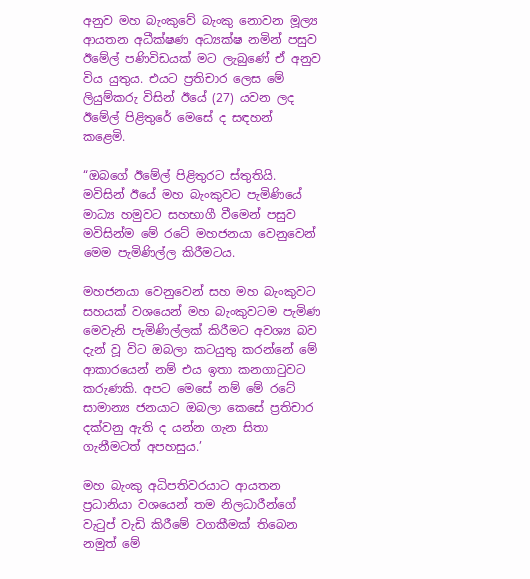අනුව මහ බැංකුවේ බැංකු නොවන මූල්‍ය ආයතන අධීක්ෂණ අධ්‍යක්ෂ නමින් පසුව ඊමේල් පණිවිඩයක් මට ලැබුණේ ඒ අනුව විය යුතුය. එයට ප්‍රතිචාර ලෙස මේ ලියුම්කරු විසින් ඊයේ (27) යවන ලද ඊමේල් පිළිතුරේ මෙසේ ද සඳහන් කළෙමි.

“ඔබගේ ඊමේල් පිළිතුරට ස්තුතියි. මවිසින් ඊයේ මහ බැංකුවට පැමිණියේ මාධ්‍ය හමුවට සහභාගී වීමෙන් පසුව මවිසින්ම මේ රටේ මහජනයා වෙනුවෙන් මෙම පැමිණිල්ල කිරීමටය.

මහජනයා වෙනුවෙන් සහ මහ බැංකුවට සහයක් වශයෙන් මහ බැංකුවටම පැමිණ මෙවැනි පැමිණිල්ලක් කිරීමට අවශ්‍ය බව දැන් වූ විට ඔබලා කටයුතු කරන්නේ මේ ආකාරයෙන් නම් එය ඉතා කනගාටුවට කරුණකි. අපට මෙසේ නම් මේ රටේ සාමාන්‍ය ජනයාට ඔබලා කෙසේ ප්‍රතිචාර දක්වනු ඇති ද යන්න ගැන සිතා ගැනීමටත් අපහසුය.’

මහ බැංකු අධිපතිවරයාට ආයතන ප්‍රධානියා වශයෙන් තම නිලධාරීන්ගේ වැටුප් වැඩි කිරීමේ වගකීමක් තිබෙන නමුත් මේ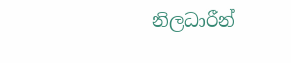නිලධාරීන්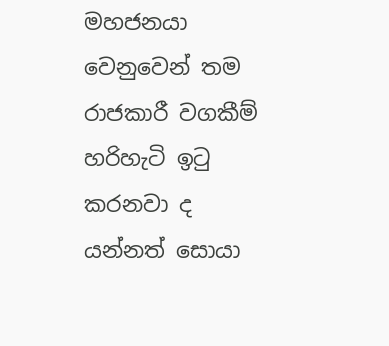මහජනයා වෙනුවෙන් තම රාජකාරී වගකීම් හරිහැටි ඉටු කරනවා ද යන්නත් සොයා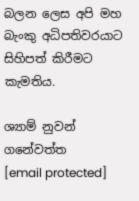බලන ලෙස අපි මහ බැංකු අධිපතිවරයාට සිහිපත් කිරීමට කැමතිය.

ශ්‍යාම් නුවන් ගනේවත්ත
[email protected]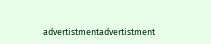advertistmentadvertistment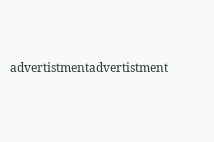advertistmentadvertistment